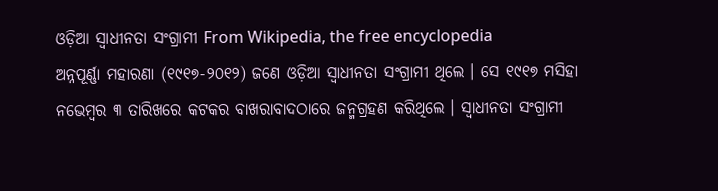ଓଡ଼ିଆ ସ୍ଵାଧୀନତା ସଂଗ୍ରାମୀ From Wikipedia, the free encyclopedia
ଅନ୍ନପୂର୍ଣ୍ଣା ମହାରଣା (୧୯୧୭-୨୦୧୨) ଜଣେ ଓଡ଼ିଆ ସ୍ୱାଧୀନତା ସଂଗ୍ରାମୀ ଥିଲେ । ସେ ୧୯୧୭ ମସିହା ନଭେମ୍ବର ୩ ତାରିଖରେ କଟକର ବାଖରାବାଦଠାରେ ଜନ୍ମଗ୍ରହଣ କରିଥିଲେ । ସ୍ୱାଧୀନତା ସଂଗ୍ରାମୀ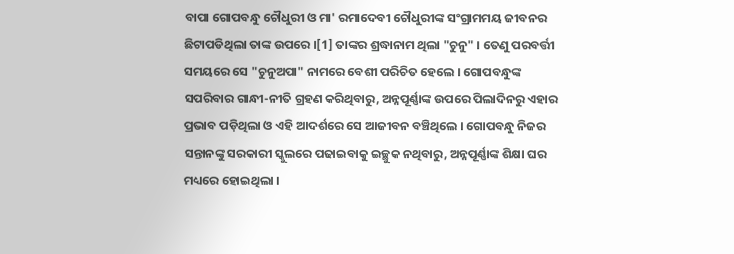ବାପା ଗୋପବନ୍ଧୁ ଚୌଧୁରୀ ଓ ମା' ରମାଦେବୀ ଚୌଧୁରୀଙ୍କ ସଂଗ୍ରାମମୟ ଜୀବନର ଛିଟାପଡିଥିଲା ତାଙ୍କ ଉପରେ ।[1] ତାଙ୍କର ଶ୍ରଦ୍ଧାନାମ ଥିଲା "ଚୁନୁ" । ତେଣୁ ପରବର୍ତ୍ତୀ ସମୟରେ ସେ "ଚୁନୁଅପା" ନାମରେ ବେଶୀ ପରିଚିତ ହେଲେ । ଗୋପବନ୍ଧୁଙ୍କ ସପରିବାର ଗାନ୍ଧୀ-ନୀତି ଗ୍ରହଣ କରିଥିବାରୁ, ଅନ୍ନପୂର୍ଣ୍ଣାଙ୍କ ଉପରେ ପିଲାଦିନରୁ ଏହାର ପ୍ରଭାବ ପଡ଼ିଥିଲା ଓ ଏହି ଆଦର୍ଶରେ ସେ ଆଜୀବନ ବଞ୍ଚିଥିଲେ । ଗୋପବନ୍ଧୁ ନିଜର ସନ୍ତାନଙ୍କୁ ସରକାରୀ ସ୍କୁଲରେ ପଢାଇବାକୁ ଇଚ୍ଛୁକ ନଥିବାରୁ, ଅନ୍ନପୂର୍ଣ୍ଣାଙ୍କ ଶିକ୍ଷା ଘର ମଧ୍ୟରେ ହୋଇଥିଲା ।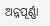ଅନ୍ନପୂର୍ଣ୍ଣା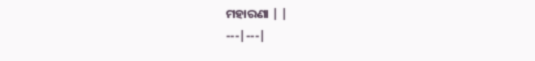ମହାରଣା | |
---|---|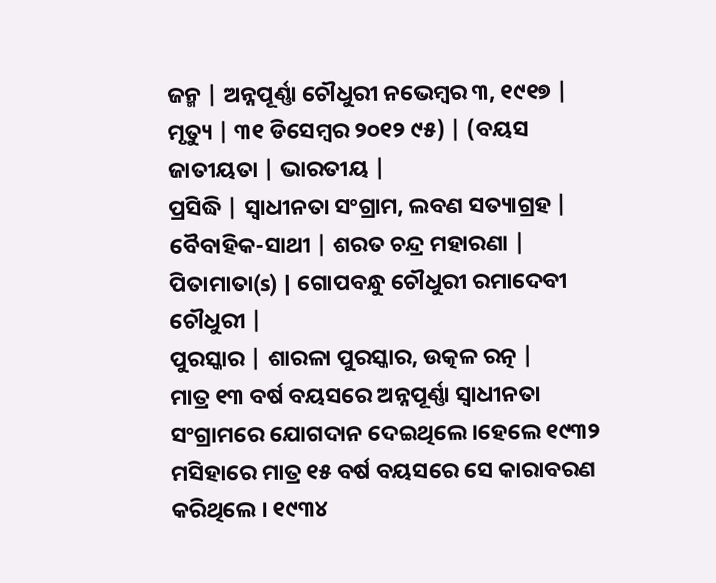ଜନ୍ମ | ଅନ୍ନପୂର୍ଣ୍ଣା ଚୌଧୁରୀ ନଭେମ୍ବର ୩, ୧୯୧୭ |
ମୃତ୍ୟୁ | ୩୧ ଡିସେମ୍ବର ୨୦୧୨ ୯୫) | (ବୟସ
ଜାତୀୟତା | ଭାରତୀୟ |
ପ୍ରସିଦ୍ଧି | ସ୍ୱାଧୀନତା ସଂଗ୍ରାମ, ଲବଣ ସତ୍ୟାଗ୍ରହ |
ବୈବାହିକ-ସାଥୀ | ଶରତ ଚନ୍ଦ୍ର ମହାରଣା |
ପିତାମାତା(s) | ଗୋପବନ୍ଧୁ ଚୌଧୁରୀ ରମାଦେବୀ ଚୌଧୁରୀ |
ପୁରସ୍କାର | ଶାରଳା ପୁରସ୍କାର, ଉତ୍କଳ ରତ୍ନ |
ମାତ୍ର ୧୩ ବର୍ଷ ବୟସରେ ଅନ୍ନପୂର୍ଣ୍ଣା ସ୍ୱାଧୀନତା ସଂଗ୍ରାମରେ ଯୋଗଦାନ ଦେଇଥିଲେ ।ହେଲେ ୧୯୩୨ ମସିହାରେ ମାତ୍ର ୧୫ ବର୍ଷ ବୟସରେ ସେ କାରାବରଣ କରିଥିଲେ । ୧୯୩୪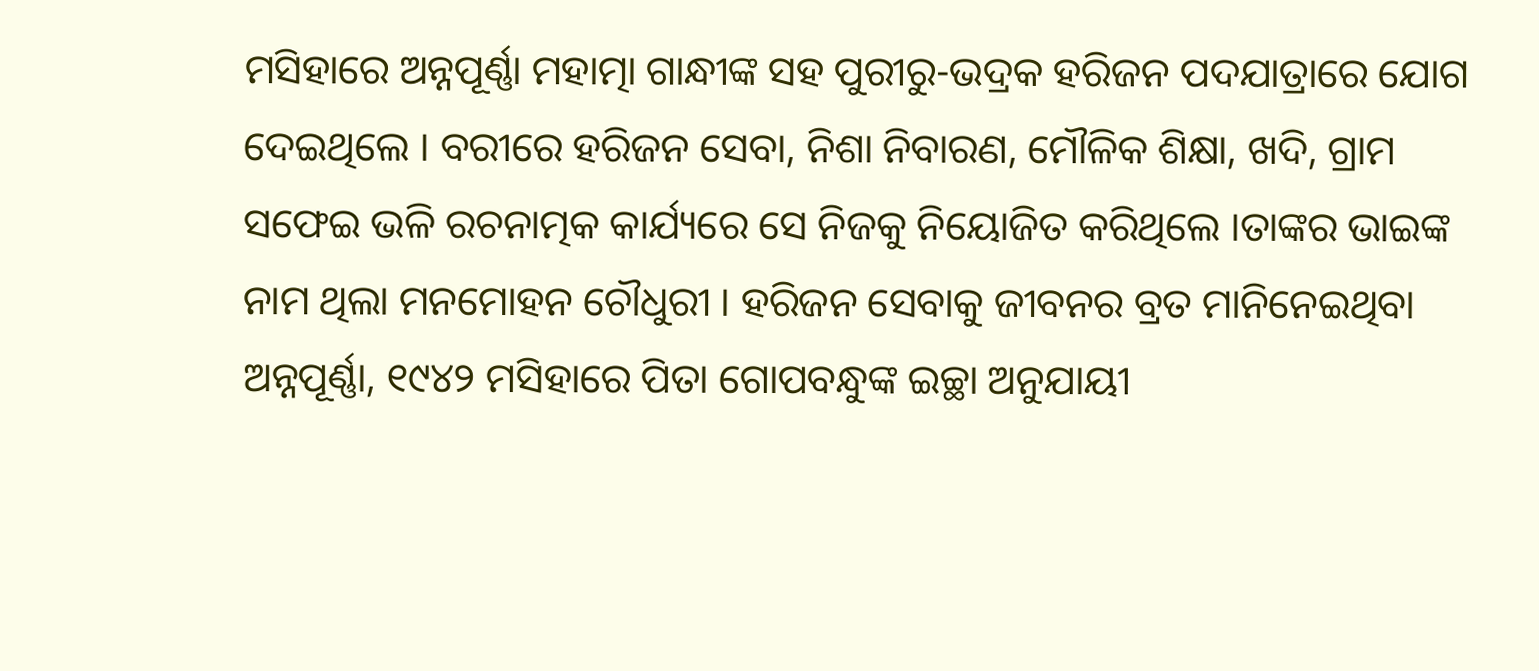ମସିହାରେ ଅନ୍ନପୂର୍ଣ୍ଣା ମହାତ୍ମା ଗାନ୍ଧୀଙ୍କ ସହ ପୁରୀରୁ-ଭଦ୍ରକ ହରିଜନ ପଦଯାତ୍ରାରେ ଯୋଗ ଦେଇଥିଲେ । ବରୀରେ ହରିଜନ ସେବା, ନିଶା ନିବାରଣ, ମୌଳିକ ଶିକ୍ଷା, ଖଦି, ଗ୍ରାମ ସଫେଇ ଭଳି ରଚନାତ୍ମକ କାର୍ଯ୍ୟରେ ସେ ନିଜକୁ ନିୟୋଜିତ କରିଥିଲେ ।ତାଙ୍କର ଭାଇଙ୍କ ନାମ ଥିଲା ମନମୋହନ ଚୌଧୁରୀ । ହରିଜନ ସେବାକୁ ଜୀବନର ବ୍ରତ ମାନିନେଇଥିବା ଅନ୍ନପୂର୍ଣ୍ଣା, ୧୯୪୨ ମସିହାରେ ପିତା ଗୋପବନ୍ଧୁଙ୍କ ଇଚ୍ଛା ଅନୁଯାୟୀ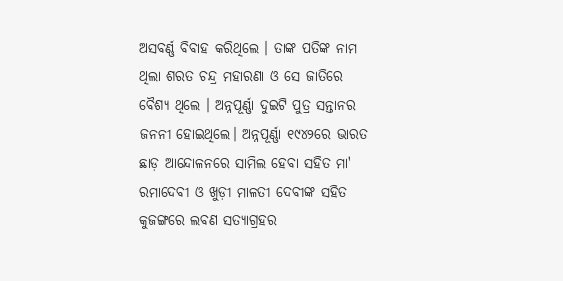ଅସବର୍ଣ୍ଣ ବିବାହ କରିଥିଲେ । ତାଙ୍କ ପତିଙ୍କ ନାମ ଥିଲା ଶରତ ଚନ୍ଦ୍ର ମହାରଣା ଓ ସେ ଜାତିରେ ବୈଶ୍ୟ ଥିଲେ । ଅନ୍ନପୂର୍ଣ୍ଣା ଦୁଇଟି ପୁତ୍ର ସନ୍ତାନର ଜନନୀ ହୋଇଥିଲେ। ଅନ୍ନପୂର୍ଣ୍ଣା ୧୯୪୨ରେ ଭାରତ ଛାଡ଼ ଆନ୍ଦୋଳନରେ ସାମିଲ ହେବା ସହିତ ମା' ରମାଦେବୀ ଓ ଖୁଡ଼ୀ ମାଳତୀ ଦେବୀଙ୍କ ସହିତ କୁଜଙ୍ଗରେ ଲବଣ ସତ୍ୟାଗ୍ରହର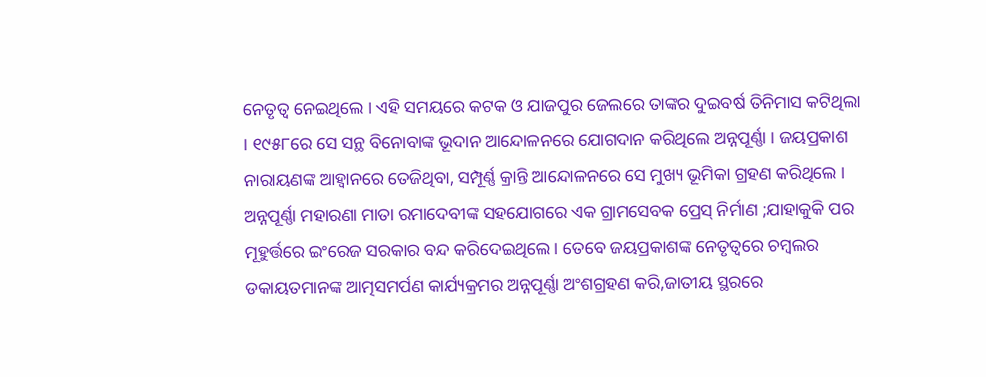ନେତୃତ୍ୱ ନେଇଥିଲେ । ଏହି ସମୟରେ କଟକ ଓ ଯାଜପୁର ଜେଲରେ ତାଙ୍କର ଦୁଇବର୍ଷ ତିନିମାସ କଟିଥିଲା । ୧୯୫୮ରେ ସେ ସନ୍ଥ ବିନୋବାଙ୍କ ଭୂଦାନ ଆନ୍ଦୋଳନରେ ଯୋଗଦାନ କରିଥିଲେ ଅନ୍ନପୂର୍ଣ୍ଣା । ଜୟପ୍ରକାଶ ନାରାୟଣଙ୍କ ଆହ୍ୱାନରେ ତେଜିଥିବା, ସମ୍ପୂର୍ଣ୍ଣ କ୍ରାନ୍ତି ଆନ୍ଦୋଳନରେ ସେ ମୁଖ୍ୟ ଭୂମିକା ଗ୍ରହଣ କରିଥିଲେ । ଅନ୍ନପୂର୍ଣ୍ଣା ମହାରଣା ମାତା ରମାଦେବୀଙ୍କ ସହଯୋଗରେ ଏକ ଗ୍ରାମସେବକ ପ୍ରେସ୍ ନିର୍ମାଣ ;ଯାହାକୁକି ପର ମୂହୁର୍ତ୍ତରେ ଇଂରେଜ ସରକାର ବନ୍ଦ କରିଦେଇଥିଲେ । ତେବେ ଜୟପ୍ରକାଶଙ୍କ ନେତୃତ୍ୱରେ ଚମ୍ବଲର ଡକାୟତମାନଙ୍କ ଆତ୍ମସମର୍ପଣ କାର୍ଯ୍ୟକ୍ରମର ଅନ୍ନପୂର୍ଣ୍ଣା ଅଂଶଗ୍ରହଣ କରି,ଜାତୀୟ ସ୍ଥରରେ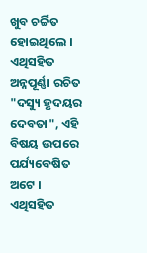ଖୁବ ଚର୍ଚ୍ଚିତ ହୋଇଥିଲେ । ଏଥିସହିତ ଅନ୍ନପୂର୍ଣ୍ଣା ରଚିତ "ଦସ୍ୟୁ ହୃଦୟର ଦେବତା", ଏହି ବିଷୟ ଉପରେ ପର୍ଯ୍ୟବେଷିତ ଅଟେ । ଏଥିସହିତ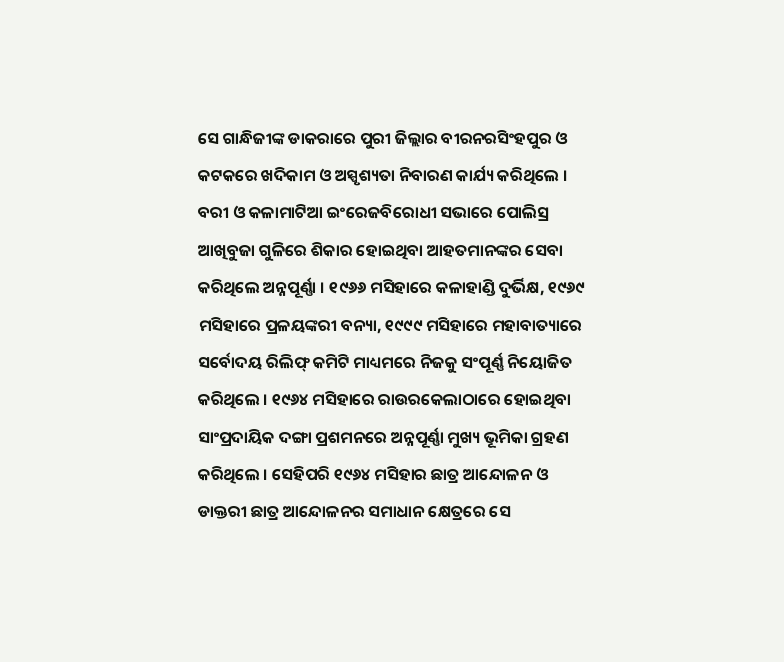ସେ ଗାନ୍ଧିଜୀଙ୍କ ଡାକରାରେ ପୁରୀ ଜିଲ୍ଲାର ବୀରନରସିଂହପୁର ଓ କଟକରେ ଖଦିକାମ ଓ ଅସ୍ପୃଶ୍ୟତା ନିବାରଣ କାର୍ଯ୍ୟ କରିଥିଲେ । ବରୀ ଓ କଳାମାଟିଆ ଇଂରେଜବିରୋଧୀ ସଭାରେ ପୋଲିସ୍ର ଆଖିବୁଜା ଗୁଳିରେ ଶିକାର ହୋଇଥିବା ଆହତମାନଙ୍କର ସେବା କରିଥିଲେ ଅନ୍ନପୂର୍ଣ୍ଣା । ୧୯୬୬ ମସିହାରେ କଳାହାଣ୍ଡି ଦୁର୍ଭିକ୍ଷ, ୧୯୬୯ ମସିହାରେ ପ୍ରଳୟଙ୍କରୀ ବନ୍ୟା, ୧୯୯୯ ମସିହାରେ ମହାବାତ୍ୟାରେ ସର୍ବୋଦୟ ରିଲିଫ୍ କମିଟି ମାଧ୍ୟମରେ ନିଜକୁ ସଂପୂର୍ଣ୍ଣ ନିୟୋଜିତ କରିଥିଲେ । ୧୯୬୪ ମସିହାରେ ରାଉରକେଲାଠାରେ ହୋଇଥିବା ସାଂପ୍ରଦାୟିକ ଦଙ୍ଗା ପ୍ରଶମନରେ ଅନ୍ନପୂର୍ଣ୍ଣା ମୁଖ୍ୟ ଭୂମିକା ଗ୍ରହଣ କରିଥିଲେ । ସେହିପରି ୧୯୬୪ ମସିହାର ଛାତ୍ର ଆନ୍ଦୋଳନ ଓ ଡାକ୍ତରୀ ଛାତ୍ର ଆନ୍ଦୋଳନର ସମାଧାନ କ୍ଷେତ୍ରରେ ସେ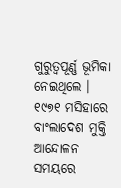ଗୁରୁତ୍ୱପୂର୍ଣ୍ଣ ଭୂମିକା ନେଇଥିଲେ । ୧୯୭୧ ମସିହାରେ ବାଂଲାଦେଶ ମୁକ୍ତି ଆନ୍ଦୋଳନ ସମୟରେ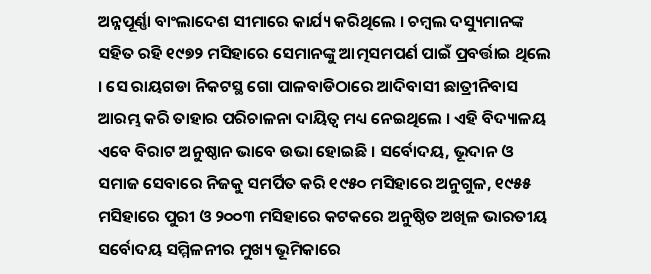ଅନ୍ନପୂର୍ଣ୍ଣା ବାଂଲାଦେଶ ସୀମାରେ କାର୍ଯ୍ୟ କରିଥିଲେ । ଚମ୍ବଲ ଦସ୍ୟୁମାନଙ୍କ ସହିତ ରହି ୧୯୭୨ ମସିହାରେ ସେମାନଙ୍କୁ ଆତ୍ମସମପର୍ଣ ପାଇଁ ପ୍ରବର୍ତ୍ତାଇ ଥିଲେ । ସେ ରାୟଗଡା ନିକଟସ୍ଥ ଗୋ ପାଳବାଡିଠାରେ ଆଦିବାସୀ ଛାତ୍ରୀନିବାସ ଆରମ୍ଭ କରି ତାହାର ପରିଚାଳନା ଦାୟିତ୍ୱ ମଧ୍ୟ ନେଇଥିଲେ । ଏହି ବିଦ୍ୟାଳୟ ଏବେ ବିରାଟ ଅନୁଷ୍ଠାନ ଭାବେ ଉଭା ହୋଇଛି । ସର୍ବୋଦୟ, ଭୂଦାନ ଓ ସମାଜ ସେବାରେ ନିଜକୁ ସମର୍ପିତ କରି ୧୯୫୦ ମସିହାରେ ଅନୁଗୁଳ, ୧୯୫୫ ମସିହାରେ ପୁରୀ ଓ ୨୦୦୩ ମସିହାରେ କଟକରେ ଅନୁଷ୍ଠିତ ଅଖିଳ ଭାରତୀୟ ସର୍ବୋଦୟ ସମ୍ମିଳନୀର ମୁଖ୍ୟ ଭୂମିକାରେ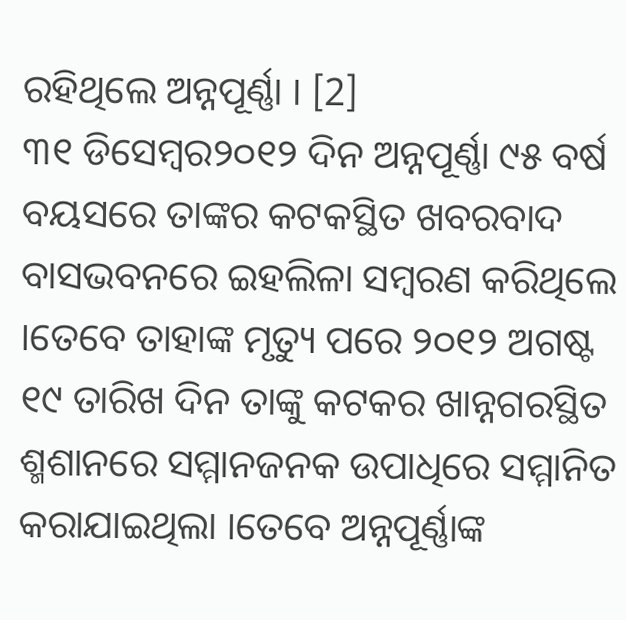ରହିଥିଲେ ଅନ୍ନପୂର୍ଣ୍ଣା । [2]
୩୧ ଡିସେମ୍ବର୨୦୧୨ ଦିନ ଅନ୍ନପୂର୍ଣ୍ଣା ୯୫ ବର୍ଷ ବୟସରେ ତାଙ୍କର କଟକସ୍ଥିତ ଖବରବାଦ ବାସଭବନରେ ଇହଲିଳା ସମ୍ବରଣ କରିଥିଲେ ।ତେବେ ତାହାଙ୍କ ମୃତ୍ୟୁ ପରେ ୨୦୧୨ ଅଗଷ୍ଟ ୧୯ ତାରିଖ ଦିନ ତାଙ୍କୁ କଟକର ଖାନ୍ନଗରସ୍ଥିତ ଶ୍ମଶାନରେ ସମ୍ମାନଜନକ ଉପାଧିରେ ସମ୍ମାନିତ କରାଯାଇଥିଲା ।ତେବେ ଅନ୍ନପୂର୍ଣ୍ଣାଙ୍କ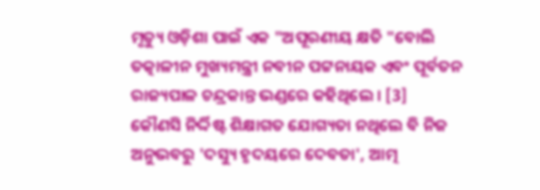ମୃତ୍ୟୁ ଓଡ଼ିଶା ପାଇଁ ଏକ "ଅପୂରଣୀୟ କ୍ଷତି "ବୋଲି ତତ୍କାଳୀନ ମୁଖ୍ୟମନ୍ତ୍ରୀ ନବୀନ ପଟ୍ଟନାୟକ ଏବଂ ପୂର୍ବତନ ରାଜ୍ୟପାଳ ଚନ୍ଦ୍ରକାନ୍ତ ଭଣ୍ଡରେ କହିଥିଲେ । [3]
କୌଣସି ନିର୍ଦ୍ଦିଷ୍ଟ ଶିକ୍ଷାଗତ ଯୋଗ୍ୟତା ନଥିଲେ ବି ନିଜ ଅନୁଭବରୁ 'ଦସ୍ୟୁ ହୃଦୟରେ ଦେବତା', ଆତ୍ମ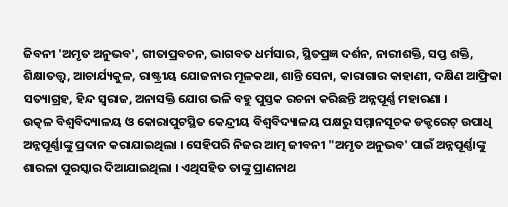ଜିବନୀ 'ଅମୃତ ଅନୁଭବ', ଗୀତାପ୍ରବଚନ, ଭାଗବତ ଧର୍ମସାର, ସ୍ଥିତପ୍ରଜ୍ଞ ଦର୍ଶନ, ନାରୀଶକ୍ତି, ସପ୍ତ ଶକ୍ତି, ଶିକ୍ଷାତତ୍ତ୍ୱ, ଆଚାର୍ଯ୍ୟକୁଳ, ରାଷ୍ଟ୍ରୀୟ ଯୋଜନାର ମୂଳକଥା, ଶାନ୍ତି ସେନା, କାରାଗାର କାହାଣୀ, ଦକ୍ଷିଣ ଆଫ୍ରିକା ସତ୍ୟାଗ୍ରହ, ହିନ୍ଦ ସ୍ୱରାଜ, ଅନାସକ୍ତି ଯୋଗ ଭଳି ବହୁ ପୁସ୍ତକ ରଚନା କରିଛନ୍ତି ଅନ୍ନପୂର୍ଣ୍ଣ ମହାରଣା ।
ଉତ୍କଳ ବିଶ୍ୱବିଦ୍ୟାଳୟ ଓ କୋରାପୁଟସ୍ଥିତ କେନ୍ଦ୍ରୀୟ ବିଶ୍ୱବିଦ୍ୟାଳୟ ପକ୍ଷରୁ ସମ୍ମାନସୂଚକ ଡକ୍ଟରେଟ୍ ଉପାଧି ଅନ୍ନପୂର୍ଣ୍ଣାଙ୍କୁ ପ୍ରଦାନ କରାଯାଇଥିଲା । ସେହିପରି ନିଜର ଆତ୍ମ ଜୀବନୀ "ଅମୃତ ଅନୁଭବ' ପାଇଁ ଅନ୍ନପୂର୍ଣ୍ଣାଙ୍କୁ ଶାରଳା ପୁରସ୍କାର ଦିଆଯାଇଥିଲା । ଏଥିସହିତ ତାଙ୍କୁ ପ୍ରାଣନାଥ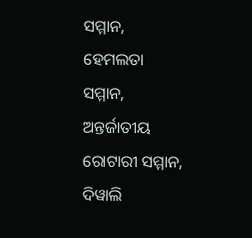ସମ୍ମାନ, ହେମଲତା ସମ୍ମାନ, ଅନ୍ତର୍ଜାତୀୟ ରୋଟାରୀ ସମ୍ମାନ, ଦିୱାଲି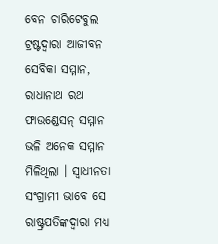ବେନ ଚାରିଟେବୁଲ ଟ୍ରଷ୍ଟଦ୍ୱାରା ଆଜୀବନ ସେବିକା ସମ୍ମାନ, ରାଧାନାଥ ରଥ ଫାଉଣ୍ଡେସନ୍ ସମ୍ମାନ ଭଳି ଅନେକ ସମ୍ମାନ ମିଳିଥିଲା । ସ୍ୱାଧୀନତା ସଂଗ୍ରାମୀ ଭାବେ ସେ ରାଷ୍ଟ୍ରପତିଙ୍କଦ୍ୱାରା ମଧ୍ୟ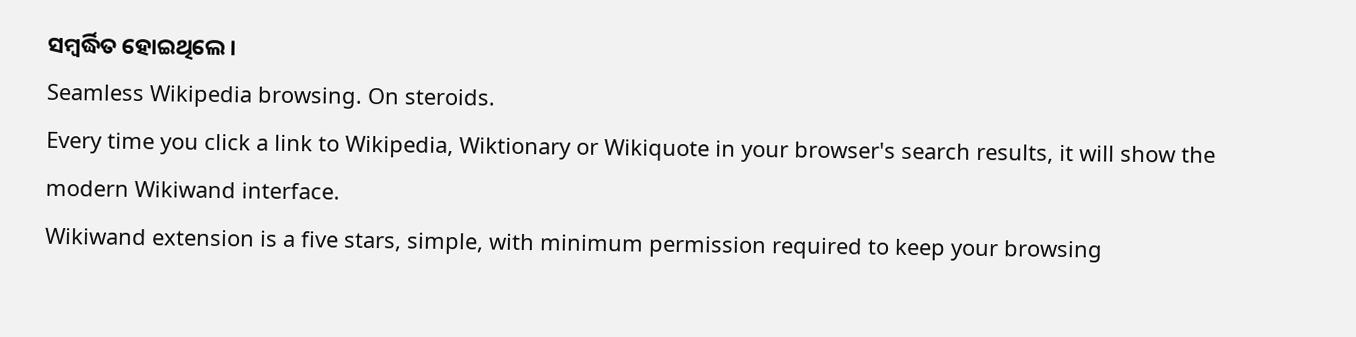ସମ୍ବର୍ଦ୍ଧିତ ହୋଇଥିଲେ ।
Seamless Wikipedia browsing. On steroids.
Every time you click a link to Wikipedia, Wiktionary or Wikiquote in your browser's search results, it will show the modern Wikiwand interface.
Wikiwand extension is a five stars, simple, with minimum permission required to keep your browsing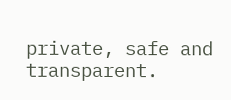private, safe and transparent.